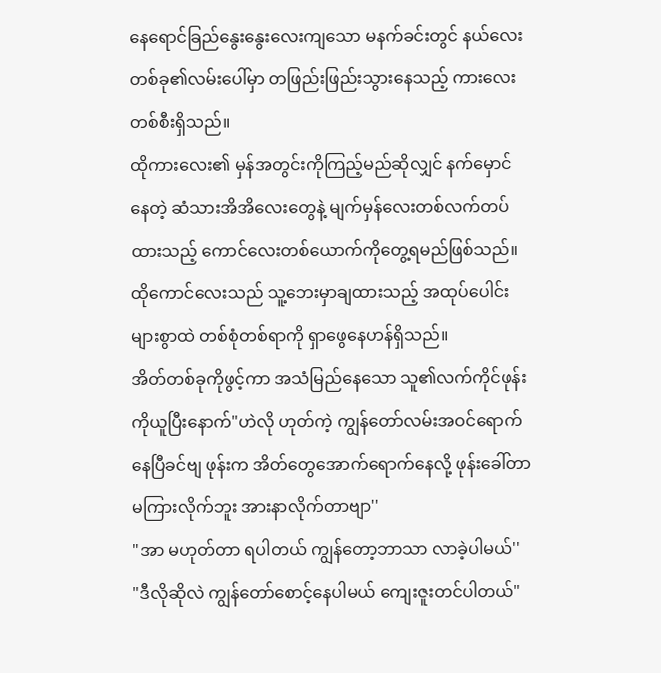နေရောင်ခြည်နွေးနွေးလေးကျသော မနက်ခင်းတွင် နယ်လေးတစ်ခု၏လမ်းပေါ်မှာ တဖြည်းဖြည်းသွားနေသည့် ကားလေးတစ်စီးရှိသည်။
ထိုကားလေး၏ မှန်အတွင်းကိုကြည့်မည်ဆိုလျှင် နက်မှောင်နေတဲ့ ဆံသားအိအိလေးတွေနဲ့ မျက်မှန်လေးတစ်လက်တပ်ထားသည့် ကောင်လေးတစ်ယောက်ကိုတွေ့ရမည်ဖြစ်သည်။
ထိုကောင်လေးသည် သူ့ဘေးမှာချထားသည့် အထုပ်ပေါင်းများစွာထဲ တစ်စုံတစ်ရာကို ရှာဖွေနေဟန်ရှိသည်။
အိတ်တစ်ခုကိုဖွင့်ကာ အသံမြည်နေသော သူ၏လက်ကိုင်ဖုန်းကိုယူပြီးနောက်"ဟဲလို ဟုတ်ကဲ့ ကျွန်တော်လမ်းအဝင်ရောက်နေပြီခင်ဗျ ဖုန်းက အိတ်တွေအောက်ရောက်နေလို့ ဖုန်းခေါ်တာမကြားလိုက်ဘူး အားနာလိုက်တာဗျာ''
"အာ မဟုတ်တာ ရပါတယ် ကျွန်တော့ဘာသာ လာခဲ့ပါမယ်''
"ဒီလိုဆိုလဲ ကျွန်တော်စောင့်နေပါမယ် ကျေးဇူးတင်ပါတယ်"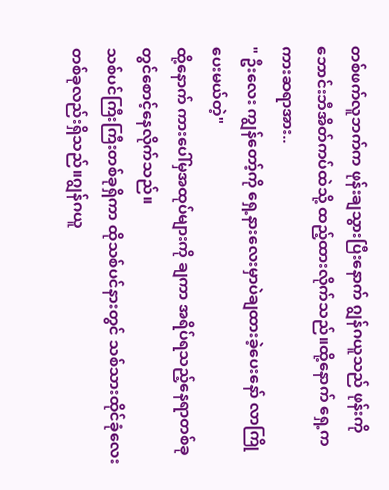တစ်ဖက်လူဘက်က ဖုန်းချသွားပြီးနောက် ဂျွန်ဂယူသည် ဖုန်းကို ဘောင်းဘီအိတ်ကပ်ထဲသို့ ထည့်ထားလိုက်သည်။ထို့နောက် ရှေ့ကကားဆရာအား..
" ဦးလေး ကျွန်တော့်ကို ရှေ့နားလေးမှာပဲချထားခဲ့ပေးနော် လာကြိုပေးမယ်တဲ့"
ထို့နောက် ကားပေါ်မှအထုပ်များကို ချကာ အရိပ်ရသည့်နေရာတစ်ခုတွင်စောင့်နေလိုက်သည်။
သစ်ပင်ကြီးကြီးတစ်ခုရှိကာ ထိုသစ်ပင်နားတွင် သစ်သားထိုင်ခုံလေးတစ်ခုလည်းရှိသည်။ဂျွန်ဂယူ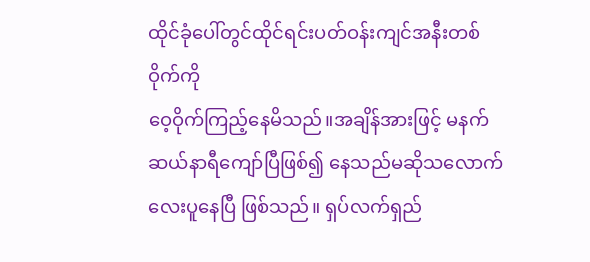ထိုင်ခုံပေါ်တွင်ထိုင်ရင်းပတ်ဝန်းကျင်အနီးတစ်ဝိုက်ကို
ဝေ့ဝိုက်ကြည့်နေမိသည်။အချိန်အားဖြင့် မနက်ဆယ်နာရီကျော်ပြီဖြစ်၍ နေသည်မဆိုသလောက်လေးပူနေပြီ ဖြစ်သည်။ ရှပ်လက်ရှည်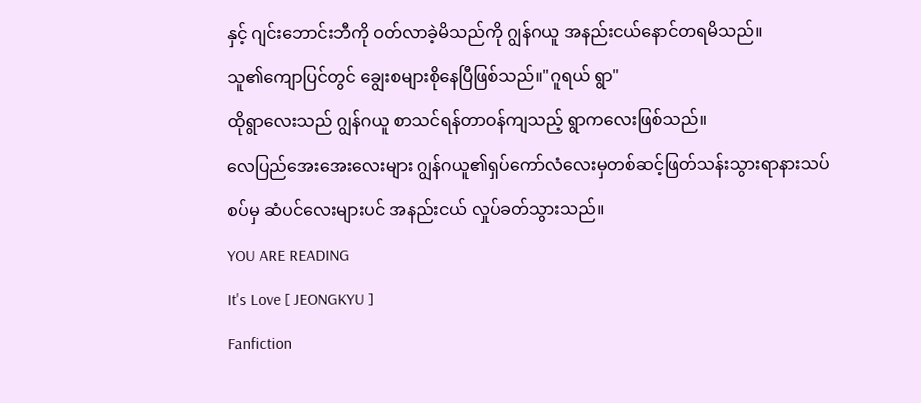နှင့် ဂျင်းဘောင်းဘီကို ဝတ်လာခဲ့မိသည်ကို ဂျွန်ဂယူ အနည်းငယ်နောင်တရမိသည်။
သူ၏ကျောပြင်တွင် ချွေးစများစိုနေပြီဖြစ်သည်။"ဂူရယ် ရွာ"
ထိုရွာလေးသည် ဂျွန်ဂယူ စာသင်ရန်တာဝန်ကျသည့် ရွာကလေးဖြစ်သည်။
လေပြည်အေးအေးလေးများ ဂျွန်ဂယူ၏ရှပ်ကော်လံလေးမှတစ်ဆင့်ဖြတ်သန်းသွားရာနားသပ်စပ်မှ ဆံပင်လေးများပင် အနည်းငယ် လှုပ်ခတ်သွားသည်။
YOU ARE READING
It's Love [ JEONGKYU ]
Fanfiction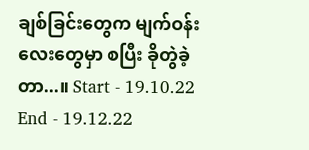ချစ်ခြင်းတွေက မျက်ဝန်းလေးတွေမှာ စပြီး ခိုတွဲခဲ့တာ...။ Start - 19.10.22 End - 19.12.22